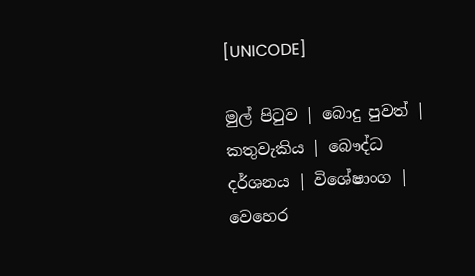[UNICODE]

මුල් පිටුව | බොදු පුවත් | කතුවැකිය | බෞද්ධ දර්ශනය | විශේෂාංග | වෙහෙර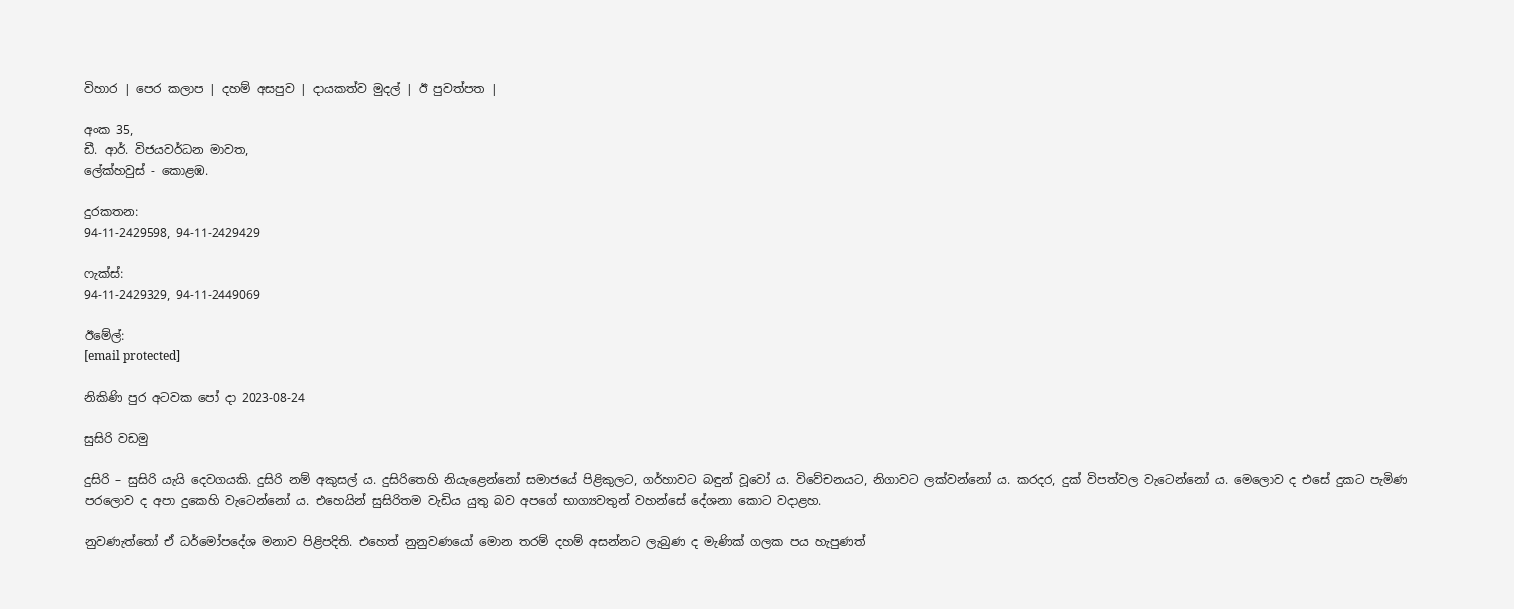විහාර | පෙර කලාප | දහම් අසපුව | දායකත්ව මුදල් | ඊ පුවත්පත |

අංක 35,
ඩී. ආර්. විජයවර්ධන මාවත,
ලේක්හවුස් - කොළඹ.

දුරකතන‍‍:
94-11-2429598, 94-11-2429429

ෆැක්ස්:
94-11-2429329, 94-11-2449069

ඊමේල්:
[email protected]

නිකිණි පුර අටවක පෝ දා 2023-08-24

සුසිරි වඩමු

දුසිරි – සුසිරි යැයි දෙවගයකි. දුසිරි නම් අකුසල් ය. දුසිරිතෙහි නියැළෙන්නෝ සමාජයේ පිළිකුලට, ගර්හාවට බඳුන් වූවෝ ය. විවේචනයට, නිගාවට ලක්වන්නෝ ය. කරදර, දුක් විපත්වල වැටෙන්නෝ ය. මෙලොව ද එසේ දුකට පැමිණ පරලොව ද අපා දුකෙහි වැටෙන්නෝ ය. එහෙයින් සුසිරිතම වැඩිය යුතු බව අපගේ භාග්‍යවතුන් වහන්සේ දේශනා කොට වදාළහ.

නුවණැත්තෝ ඒ ධර්මෝපදේශ මනාව පිළිපදිති. එහෙත් නුනුවණයෝ මොන තරම් දහම් අසන්නට ලැබුණ ද මැණික් ගලක පය හැපුණත්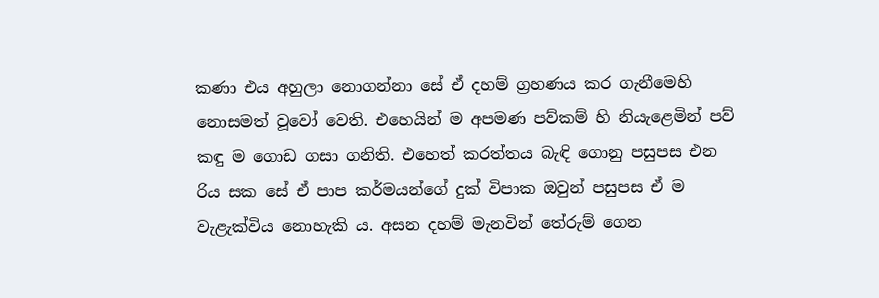කණා එය අහුලා නොගන්නා සේ ඒ දහම් ග්‍රහණය කර ගැනීමෙහි නොසමත් වූවෝ වෙති. එහෙයින් ම අපමණ පව්කම් හි නියැළෙමින් පව් කඳු ම ගොඩ ගසා ගනිති. එහෙත් කරත්තය බැඳි ගොනු පසුපස එන රිය සක සේ ඒ පාප කර්මයන්ගේ දුක් විපාක ඔවුන් පසුපස ඒ ම වැළැක්විය නොහැකි ය. අසන දහම් මැනවින් තේරුම් ගෙන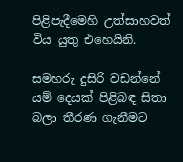පිළිපැදීමෙහි උත්සාහවත් විය යුතු එහෙයිනි.

සමහරු දුසිරි වඩන්නේ යම් දෙයක් පිළිබඳ සිතා බලා තීරණ ගැනීමට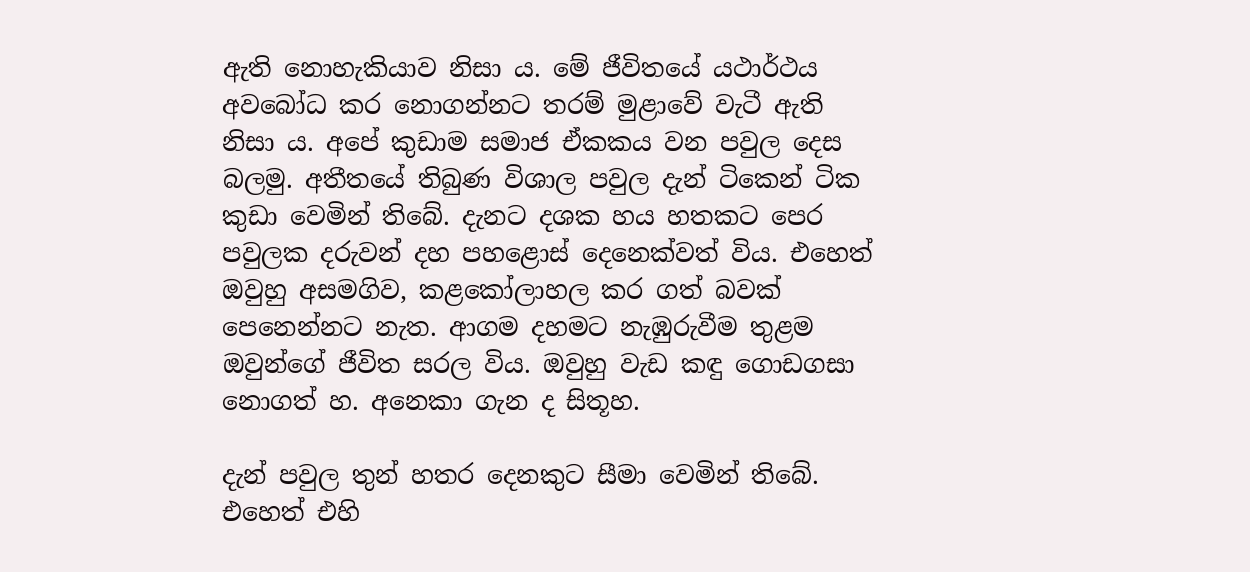ඇති නොහැකියාව නිසා ය. මේ ජීවිතයේ යථාර්ථය අවබෝධ කර නොගන්නට තරම් මුළාවේ වැටී ඇති නිසා ය. අපේ කුඩාම සමාජ ඒකකය වන පවුල දෙස බලමු. අතීතයේ තිබුණ විශාල පවුල දැන් ටිකෙන් ටික කුඩා වෙමින් තිබේ. දැනට දශක හය හතකට පෙර පවුලක දරුවන් දහ පහළොස් දෙනෙක්වත් විය. එහෙත් ඔවුහු අසමගිව, කළකෝලාහල කර ගත් බවක් පෙනෙන්නට නැත. ආගම දහමට නැඹුරුවීම තුළම ඔවුන්ගේ ජීවිත සරල විය. ඔවුහු වැඩ කඳු ගොඩගසා නොගත් හ. අනෙකා ගැන ද සිතූහ.

දැන් පවුල තුන් හතර දෙනකුට සීමා වෙමින් තිබේ. එහෙත් එහි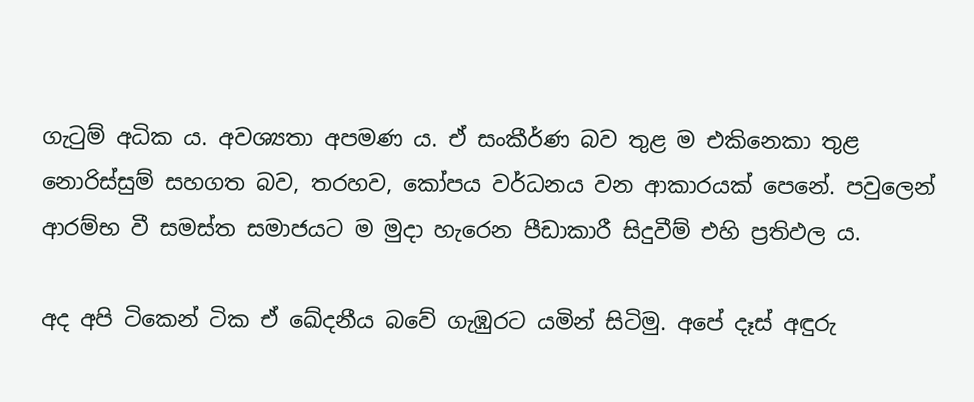ගැටුම් අධික ය. අවශ්‍යතා අපමණ ය. ඒ සංකීර්ණ බව තුළ ම එකිනෙකා තුළ නොරිස්සුම් සහගත බව, තරහව, කෝපය වර්ධනය වන ආකාරයක් පෙනේ. පවුලෙන් ආරම්භ වී සමස්ත සමාජයට ම මුදා හැරෙන පීඩාකාරී සිදුවීම් එහි ප්‍රතිඵල ය.

අද අපි ටිකෙන් ටික ඒ ඛේදනීය බවේ ගැඹුරට යමින් සිටිමු. අපේ දෑස් අඳුරු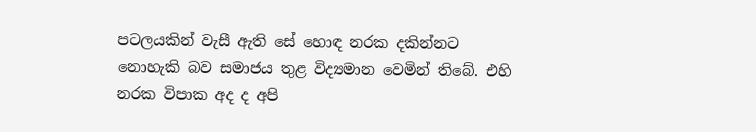පටලයකින් වැසී ඇති සේ හොඳ නරක දකින්නට නොහැකි බව සමාජය තුළ විද්‍යමාන වෙමින් තිබේ. එහි නරක විපාක අද ද අපි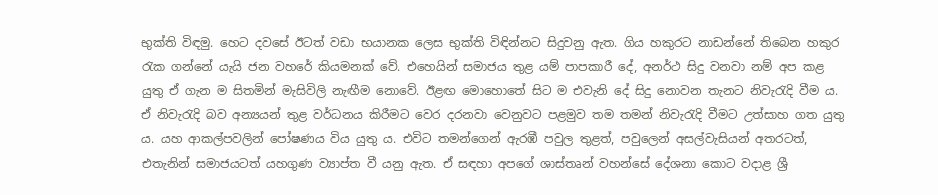භුක්ති විඳමු. හෙට දවසේ ඊටත් වඩා භයානක ලෙස භුක්ති විඳින්නට සිදුවනු ඇත. ගිය හකුරට නාඩන්නේ තිබෙන හකුර රැක ගන්නේ යැයි ජන වහරේ කියමනක් වේ. එහෙයින් සමාජය තුළ යම් පාපකාරී දේ, අනර්ථ සිදු වනවා නම් අප කළ යුතු ඒ ගැන ම සිතමින් මැසිවිලි නැඟීම නොවේ. ඊළඟ මොහොතේ සිට ම එවැනි දේ සිදු නොවන තැනට නිවැරැදි වීම ය. ඒ නිවැරැදි බව අන්‍යයන් තුළ වර්ධනය කිරීමට වෙර දරනවා වෙනුවට පළමුව තම තමන් නිවැරැදි වීමට උත්සාහ ගත යුතු ය. යහ ආකල්පවලින් පෝෂණය විය යුතු ය. එවිට තමන්ගෙන් ඇරඹී පවුල තුළත්, පවුලෙන් අසල්වැසියන් අතරටත්, එතැනින් සමාජයටත් යහගුණ ව්‍යාප්ත වී යනු ඇත. ඒ සඳහා අපගේ ශාස්තෘන් වහන්සේ දේශනා කොට වදාළ ශ්‍රී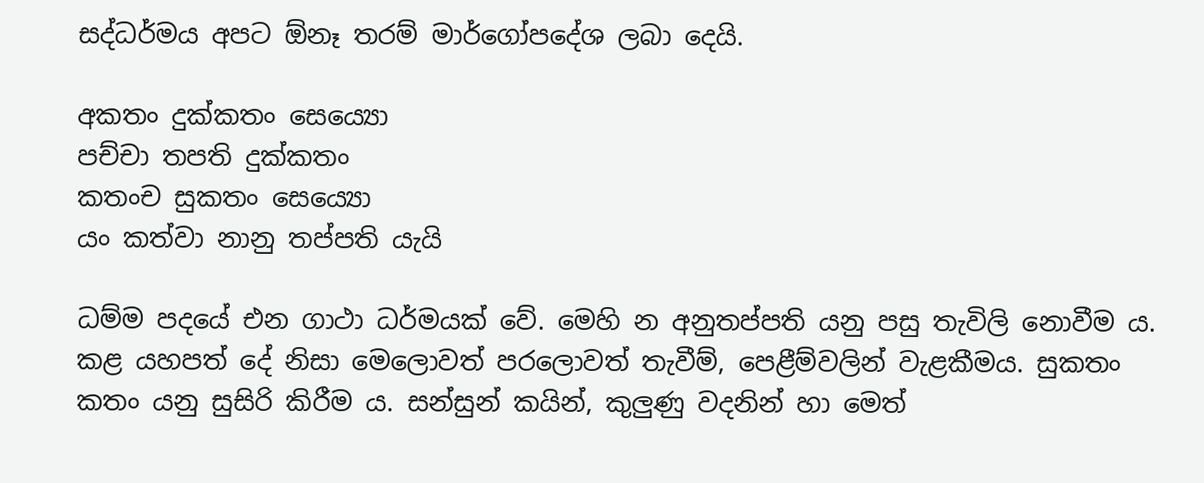සද්ධර්මය අපට ඕනෑ තරම් මාර්ගෝපදේශ ලබා දෙයි.

අකතං දුක්කතං සෙය්‍යො
පච්චා තපති දුක්කතං
කතංච සුකතං සෙය්‍යො
යං කත්වා නානු තප්පති යැයි

ධම්ම පදයේ එන ගාථා ධර්මයක් වේ. මෙහි න අනුතප්පති යනු පසු තැවිලි නොවීම ය. කළ යහපත් දේ නිසා මෙලොවත් පරලොවත් තැවීම්, පෙළීම්වලින් වැළකීමය. සුකතං කතං යනු සුසිරි කිරීම ය. සන්සුන් කයින්, කුලුණු වදනින් හා මෙත්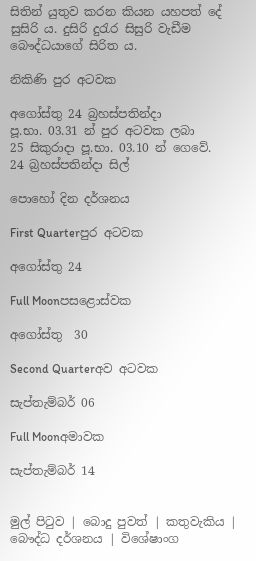සිතින් යුතුව කරන කියන යහපත් දේ සුසිරි ය. දුසිරි දුරැර සිසුරි වැඩීම බෞද්ධයාගේ සිරිත ය.

නිකිණි පුර අටවක

අගෝස්තු 24 බ්‍රහස්පතින්දා
පූ.භා. 03.31 න් පුර අටවක ලබා
25 සිකුරාදා පූ.භා. 03.10 න් ගෙවේ.
24 බ්‍රහස්පතින්දා සිල්

පොහෝ දින දර්ශනය

First Quarterපුර අටවක

අගෝස්තු 24

Full Moonපසළොස්වක

අගෝස්තු  30

Second Quarterඅව අටවක

සැප්තැම්බර් 06

Full Moonඅමාවක

සැප්තැම්බර් 14


මුල් පිටුව | බොදු පුවත් | කතුවැකිය | බෞද්ධ දර්ශනය | විශේෂාංග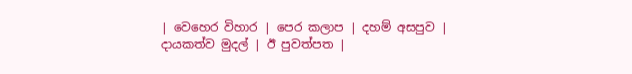| වෙහෙර විහාර | පෙර කලාප | දහම් අසපුව | දායකත්ව මුදල් | ඊ පුවත්පත |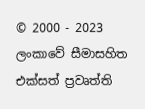© 2000 - 2023 ලංකාවේ සීමාසහිත එක්සත් ප්‍රවෘත්ති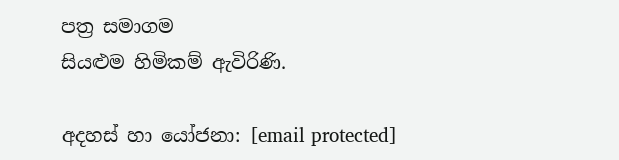පත්‍ර සමාගම
සියළුම හිමිකම් ඇවිරිණි.

අදහස් හා යෝජනා: [email protected]